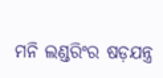ମନି ଲଣ୍ଡରିଂର ଷଡ଼ଯନ୍ତ୍ର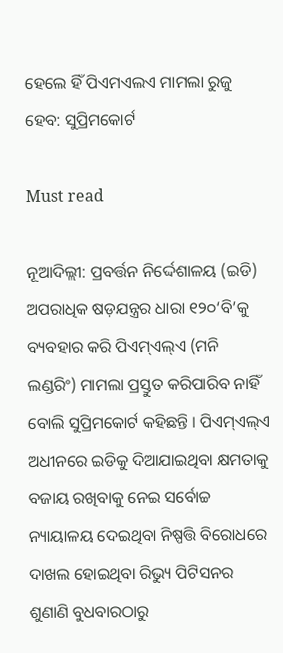ହେଲେ ହିଁ ପିଏମଏଲଏ ମାମଲା ରୁଜୁ ହେବ: ସୁପ୍ରିମକୋର୍ଟ

Must read

ନୂଆଦିଲ୍ଲୀ: ପ୍ରବର୍ତ୍ତନ ନିର୍ଦ୍ଦେଶାଳୟ (ଇଡି) ଅପରାଧିକ ଷଡ଼ଯନ୍ତ୍ରର ଧାରା ୧୨୦‘ବି’କୁ ବ୍ୟବହାର କରି ପିଏମ୍ଏଲ୍ଏ (ମନି ଲଣ୍ଡରିଂ) ମାମଲା ପ୍ରସ୍ତୁତ କରିପାରିବ ନାହିଁ ବୋଲି ସୁପ୍ରିମକୋର୍ଟ କହିଛନ୍ତି । ପିଏମ୍ଏଲ୍ଏ ଅଧୀନରେ ଇଡିକୁ ଦିଆଯାଇଥିବା କ୍ଷମତାକୁ ବଜାୟ ରଖିବାକୁ ନେଇ ସର୍ବୋଚ୍ଚ ନ୍ୟାୟାଳୟ ଦେଇଥିବା ନିଷ୍ପତ୍ତି ବିରୋଧରେ ଦାଖଲ ହୋଇଥିବା ରିଭ୍ୟୁ ପିଟିସନର ଶୁଣାଣି ବୁଧବାରଠାରୁ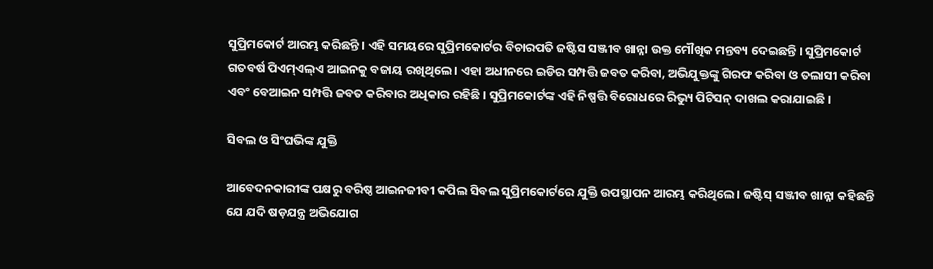ସୁପ୍ରିମକୋର୍ଟ ଆରମ୍ଭ କରିଛନ୍ତି । ଏହି ସମୟରେ ସୁପ୍ରିମକୋର୍ଟର ବିଚାରପତି ଜଷ୍ଟିସ ସଞ୍ଜୀବ ଖାନ୍ନା ଉକ୍ତ ମୌଖିକ ମନ୍ତବ୍ୟ ଦେଇଛନ୍ତି । ସୁପ୍ରିମକୋର୍ଟ ଗତବର୍ଷ ପିଏମ୍ଏଲ୍ଏ ଆଇନକୁ ବଜାୟ ରଖିଥିଲେ । ଏହା ଅଧୀନରେ ଇଡିର ସମ୍ପତ୍ତି ଜବତ କରିବା, ଅଭିଯୁକ୍ତଙ୍କୁ ଗିରଫ କରିବା ଓ ତଲାସୀ କରିବା ଏବଂ ବେଆଇନ ସମ୍ପତ୍ତି ଜବତ କରିବାର ଅଧିକାର ରହିଛି । ସୁପ୍ରିମକୋର୍ଟଙ୍କ ଏହି ନିଷ୍ପତ୍ତି ବିରୋଧରେ ରିଭ୍ୟୁ ପିଟିସନ୍ ଦାଖଲ କରାଯାଇଛି ।

ସିବଲ ଓ ସିଂଘଭିଙ୍କ ଯୁକ୍ତି

ଆବେଦନକାରୀଙ୍କ ପକ୍ଷରୁ ବରିଷ୍ଠ ଆଇନଜୀବୀ କପିଲ ସିବଲ ସୁପ୍ରିମକୋର୍ଟରେ ଯୁକ୍ତି ଉପସ୍ଥାପନ ଆରମ୍ଭ କରିଥିଲେ । ଜଷ୍ଟିସ୍ ସଞ୍ଜୀବ ଖାନ୍ନା କହିଛନ୍ତି ଯେ ଯଦି ଷଡ଼ଯନ୍ତ୍ର ଅଭିଯୋଗ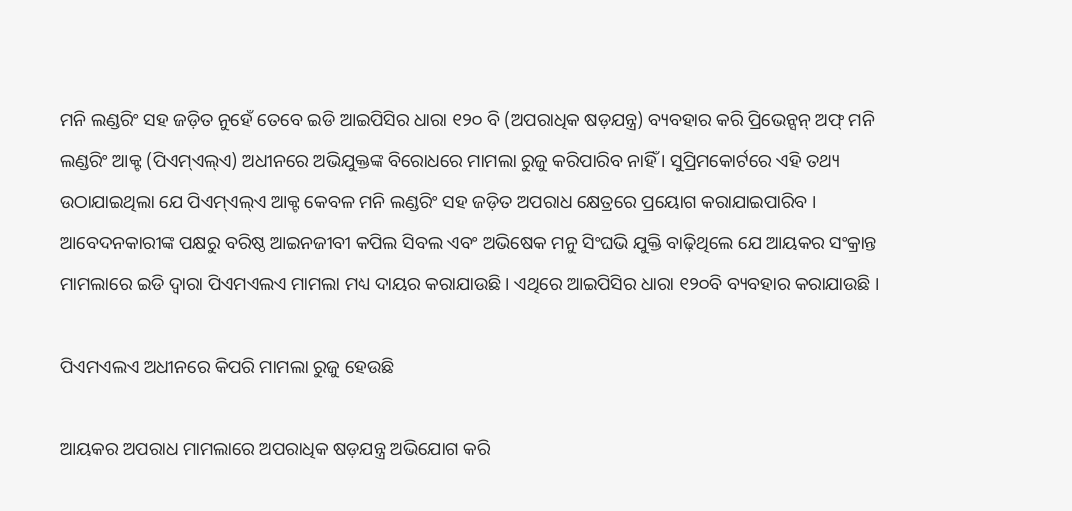ମନି ଲଣ୍ଡରିଂ ସହ ଜଡ଼ିତ ନୁହେଁ ତେବେ ଇଡି ଆଇପିସିର ଧାରା ୧୨୦ ବି (ଅପରାଧିକ ଷଡ଼ଯନ୍ତ୍ର) ବ୍ୟବହାର କରି ପ୍ରିଭେନ୍ସନ୍ ଅଫ୍ ମନି ଲଣ୍ଡରିଂ ଆକ୍ଟ (ପିଏମ୍ଏଲ୍ଏ) ଅଧୀନରେ ଅଭିଯୁକ୍ତଙ୍କ ବିରୋଧରେ ମାମଲା ରୁଜୁ କରିପାରିବ ନାହିଁ । ସୁପ୍ରିମକୋର୍ଟରେ ଏହି ତଥ୍ୟ ଉଠାଯାଇଥିଲା ଯେ ପିଏମ୍ଏଲ୍ଏ ଆକ୍ଟ କେବଳ ମନି ଲଣ୍ଡରିଂ ସହ ଜଡ଼ିତ ଅପରାଧ କ୍ଷେତ୍ରରେ ପ୍ରୟୋଗ କରାଯାଇପାରିବ । ଆବେଦନକାରୀଙ୍କ ପକ୍ଷରୁ ବରିଷ୍ଠ ଆଇନଜୀବୀ କପିଲ ସିବଲ ଏବଂ ଅଭିଷେକ ମନୁ ସିଂଘଭି ଯୁକ୍ତି ବାଢ଼ିଥିଲେ ଯେ ଆୟକର ସଂକ୍ରାନ୍ତ ମାମଲାରେ ଇଡି ଦ୍ୱାରା ପିଏମଏଲଏ ମାମଲା ମଧ୍ୟ ଦାୟର କରାଯାଉଛି । ଏଥିରେ ଆଇପିସିର ଧାରା ୧୨୦ବି ବ୍ୟବହାର କରାଯାଉଛି ।

ପିଏମଏଲଏ ଅଧୀନରେ କିପରି ମାମଲା ରୁଜୁ ହେଉଛି

ଆୟକର ଅପରାଧ ମାମଲାରେ ଅପରାଧିକ ଷଡ଼ଯନ୍ତ୍ର ଅଭିଯୋଗ କରି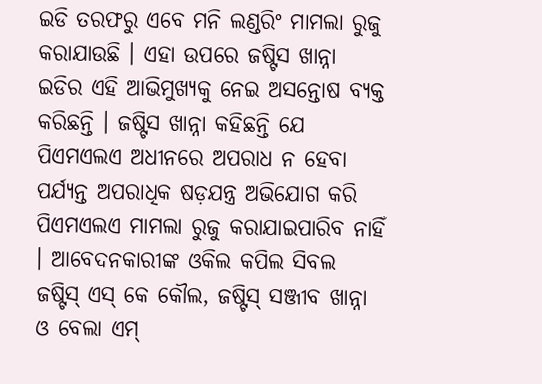ଇଡି ତରଫରୁ ଏବେ ମନି ଲଣ୍ଡରିଂ ମାମଲା ରୁଜୁ କରାଯାଉଛି । ଏହା ଉପରେ ଜଷ୍ଟିସ ଖାନ୍ନା ଇଡିର ଏହି ଆଭିମୁଖ୍ୟକୁ ନେଇ ଅସନ୍ତୋଷ ବ୍ୟକ୍ତ କରିଛନ୍ତି । ଜଷ୍ଟିସ ଖାନ୍ନା କହିଛନ୍ତି ଯେ ପିଏମଏଲଏ ଅଧୀନରେ ଅପରାଧ ନ ହେବା ପର୍ଯ୍ୟନ୍ତ ଅପରାଧିକ ଷଡ଼ଯନ୍ତ୍ର ଅଭିଯୋଗ କରି ପିଏମଏଲଏ ମାମଲା ରୁଜୁ କରାଯାଇପାରିବ ନାହିଁ । ଆବେଦନକାରୀଙ୍କ ଓକିଲ କପିଲ ସିବଲ ଜଷ୍ଟିସ୍ ଏସ୍ କେ କୌଲ, ଜଷ୍ଟିସ୍ ସଞ୍ଜୀବ ଖାନ୍ନା ଓ ବେଲା ଏମ୍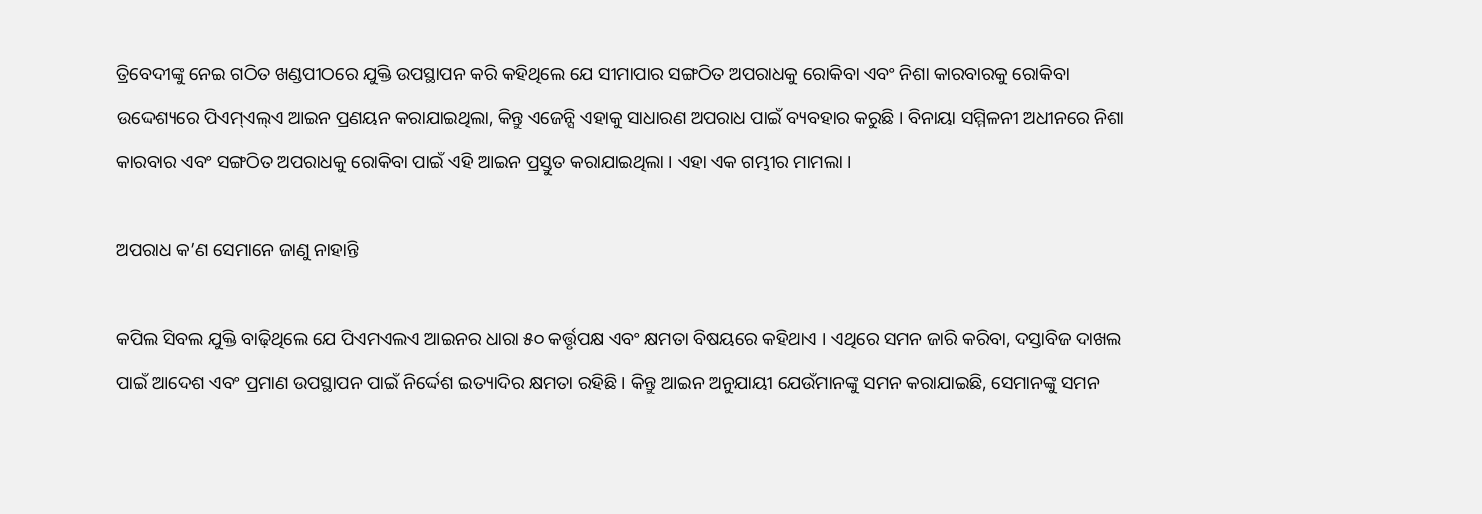ତ୍ରିବେଦୀଙ୍କୁ ନେଇ ଗଠିତ ଖଣ୍ଡପୀଠରେ ଯୁକ୍ତି ଉପସ୍ଥାପନ କରି କହିଥିଲେ ଯେ ସୀମାପାର ସଙ୍ଗଠିତ ଅପରାଧକୁ ରୋକିବା ଏବଂ ନିଶା କାରବାରକୁ ରୋକିବା ଉଦ୍ଦେଶ୍ୟରେ ପିଏମ୍ଏଲ୍ଏ ଆଇନ ପ୍ରଣୟନ କରାଯାଇଥିଲା, କିନ୍ତୁ ଏଜେନ୍ସି ଏହାକୁ ସାଧାରଣ ଅପରାଧ ପାଇଁ ବ୍ୟବହାର କରୁଛି । ବିନାୟା ସମ୍ମିଳନୀ ଅଧୀନରେ ନିଶା କାରବାର ଏବଂ ସଙ୍ଗଠିତ ଅପରାଧକୁ ରୋକିବା ପାଇଁ ଏହି ଆଇନ ପ୍ରସ୍ତୁତ କରାଯାଇଥିଲା । ଏହା ଏକ ଗମ୍ଭୀର ମାମଲା ।

ଅପରାଧ କ’ଣ ସେମାନେ ଜାଣୁ ନାହାନ୍ତି

କପିଲ ସିବଲ ଯୁକ୍ତି ବାଢ଼ିଥିଲେ ଯେ ପିଏମଏଲଏ ଆଇନର ଧାରା ୫୦ କର୍ତ୍ତୃପକ୍ଷ ଏବଂ କ୍ଷମତା ବିଷୟରେ କହିଥାଏ । ଏଥିରେ ସମନ ଜାରି କରିବା, ଦସ୍ତାବିଜ ଦାଖଲ ପାଇଁ ଆଦେଶ ଏବଂ ପ୍ରମାଣ ଉପସ୍ଥାପନ ପାଇଁ ନିର୍ଦ୍ଦେଶ ଇତ୍ୟାଦିର କ୍ଷମତା ରହିଛି । କିନ୍ତୁ ଆଇନ ଅନୁଯାୟୀ ଯେଉଁମାନଙ୍କୁ ସମନ କରାଯାଇଛି, ସେମାନଙ୍କୁ ସମନ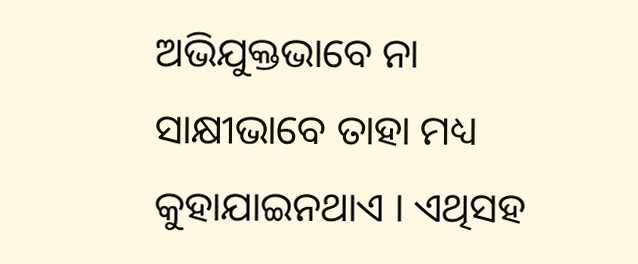ଅଭିଯୁକ୍ତଭାବେ ନା ସାକ୍ଷୀଭାବେ ତାହା ମଧ୍ୟ କୁହାଯାଇନଥାଏ । ଏଥିସହ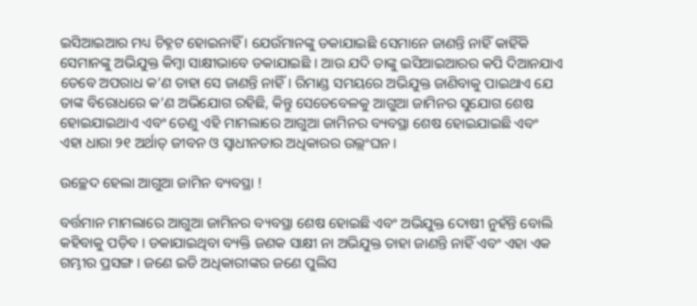ଇସିଆଇଆର ମଧ୍ୟ ଚିହ୍ନଟ ହୋଇନାହିଁ । ଯେଉଁମାନଙ୍କୁ ଡକାଯାଇଛି ସେମାନେ ଜାଣନ୍ତି ନାହିଁ କାହିଁକି ସେମାନଙ୍କୁ ଅଭିଯୁକ୍ତ କିମ୍ବା ସାକ୍ଷୀଭାବେ ଡକାଯାଇଛି । ଆଉ ଯଦି ତାଙ୍କୁ ଇସିଆଇଆରର କପି ଦିଆନଯାଏ ତେବେ ଅପରାଧ କ’ଣ ତାହା ସେ ଜାଣନ୍ତି ନାହିଁ । ରିମାଣ୍ଡ ସମୟରେ ଅଭିଯୁକ୍ତ ଜାଣିବାକୁ ପାଇଥାଏ ଯେ ତାଙ୍କ ବିରୋଧରେ କ’ଣ ଅଭିଯୋଗ ରହିଛି, କିନ୍ତୁ ସେତେବେଳକୁ ଆଗୁଆ ଜାମିନର ସୁଯୋଗ ଶେଷ ହୋଇଯାଇଥାଏ ଏବଂ ତେଣୁ ଏହି ମାମଲାରେ ଆଗୁଆ ଜାମିନର ବ୍ୟବସ୍ଥା ଶେଷ ହୋଇଯାଇଛି ଏବଂ ଏହା ଧାରା ୨୧ ଅର୍ଥାତ୍ ଜୀବନ ଓ ସ୍ୱାଧୀନତାର ଅଧିକାରର ଉଲ୍ଲଂଘନ ।

ଉଚ୍ଛେଦ ହେଲା ଆଗୁଆ ଜାମିନ ବ୍ୟବସ୍ଥା !

ବର୍ତ୍ତମାନ ମାମଲାରେ ଆଗୁଆ ଜାମିନର ବ୍ୟବସ୍ଥା ଶେଷ ହୋଇଛି ଏବଂ ଅଭିଯୁକ୍ତ ଦୋଷୀ ନୁହଁନ୍ତି ବୋଲି କହିବାକୁ ପଡ଼ିବ । ଡକାଯାଇଥିବା ବ୍ୟକ୍ତି ଜଣକ ସାକ୍ଷୀ ନା ଅଭିଯୁକ୍ତ ତାହା ଜାଣନ୍ତି ନାହିଁ ଏବଂ ଏହା ଏକ ଗମ୍ଭୀର ପ୍ରସଙ୍ଗ । ଜଣେ ଇଡି ଅଧିକାରୀଙ୍କର ଜଣେ ପୁଲିସ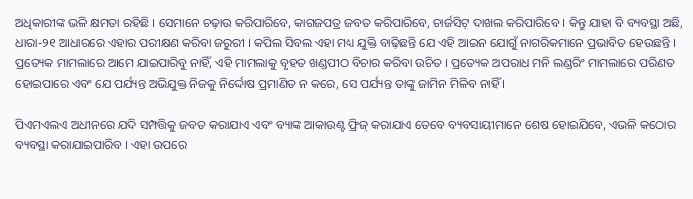ଅଧିକାରୀଙ୍କ ଭଳି କ୍ଷମତା ରହିଛି । ସେମାନେ ଚଢ଼ାଉ କରିପାରିବେ, କାଗଜପତ୍ର ଜବତ କରିପାରିବେ, ଚାର୍ଜସିଟ୍ ଦାଖଲ କରିପାରିବେ । କିନ୍ତୁ ଯାହା ବି ବ୍ୟବସ୍ଥା ଅଛି, ଧାରା-୨୧ ଆଧାରରେ ଏହାର ପରୀକ୍ଷଣ କରିବା ଜରୁରୀ । କପିଲ ସିବଲ ଏହା ମଧ୍ୟ ଯୁକ୍ତି ବାଢ଼ିଛନ୍ତି ଯେ ଏହି ଆଇନ ଯୋଗୁଁ ନାଗରିକମାନେ ପ୍ରଭାବିତ ହେଉଛନ୍ତି । ପ୍ରତ୍ୟେକ ମାମଲାରେ ଆମେ ଯାଇପାରିବୁ ନାହିଁ, ଏହି ମାମଲାକୁ ବୃହତ ଖଣ୍ଡପୀଠ ବିଚାର କରିବା ଉଚିତ । ପ୍ରତ୍ୟେକ ଅପରାଧ ମନି ଲଣ୍ଡରିଂ ମାମଲାରେ ପରିଣତ ହୋଇପାରେ ଏବଂ ଯେ ପର୍ଯ୍ୟନ୍ତ ଅଭିଯୁକ୍ତ ନିଜକୁ ନିର୍ଦ୍ଦୋଷ ପ୍ରମାଣିତ ନ କରେ, ସେ ପର୍ଯ୍ୟନ୍ତ ତାଙ୍କୁ ଜାମିନ ମିଳିବ ନାହିଁ ।

ପିଏମଏଲଏ ଅଧୀନରେ ଯଦି ସମ୍ପତ୍ତିକୁ ଜବତ କରାଯାଏ ଏବଂ ବ୍ୟାଙ୍କ ଆକାଉଣ୍ଟ ଫ୍ରିଜ୍ କରାଯାଏ ତେବେ ବ୍ୟବସାୟୀମାନେ ଶେଷ ହୋଇଯିବେ, ଏଭଳି କଠୋର ବ୍ୟବସ୍ଥା କରାଯାଇପାରିବ । ଏହା ଉପରେ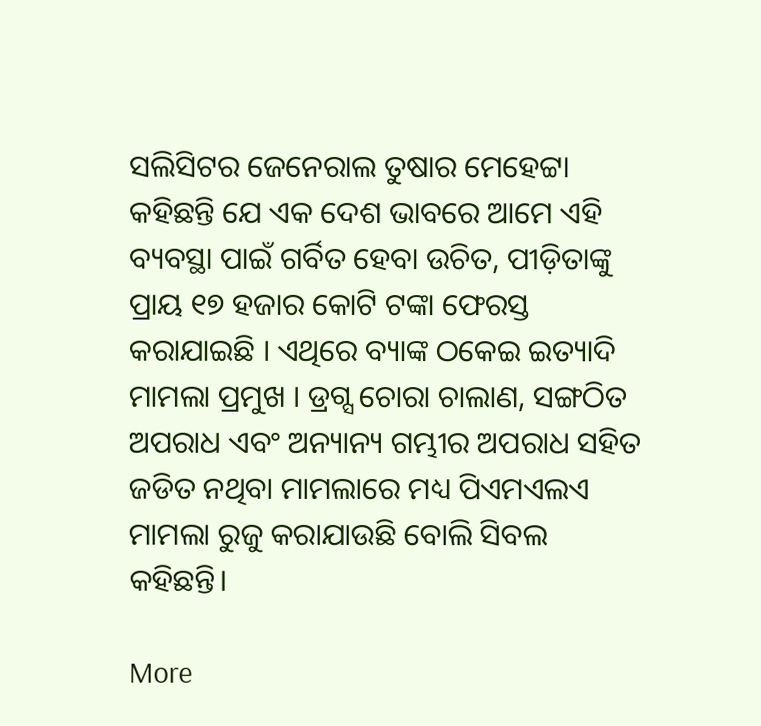ସଲିସିଟର ଜେନେରାଲ ତୁଷାର ମେହେଟ୍ଟା କହିଛନ୍ତି ଯେ ଏକ ଦେଶ ଭାବରେ ଆମେ ଏହି ବ୍ୟବସ୍ଥା ପାଇଁ ଗର୍ବିତ ହେବା ଉଚିତ, ପୀଡ଼ିତାଙ୍କୁ ପ୍ରାୟ ୧୭ ହଜାର କୋଟି ଟଙ୍କା ଫେରସ୍ତ କରାଯାଇଛି । ଏଥିରେ ବ୍ୟାଙ୍କ ଠକେଇ ଇତ୍ୟାଦି ମାମଲା ପ୍ରମୁଖ । ଡ୍ରଗ୍ସ ଚୋରା ଚାଲାଣ, ସଙ୍ଗଠିତ ଅପରାଧ ଏବଂ ଅନ୍ୟାନ୍ୟ ଗମ୍ଭୀର ଅପରାଧ ସହିତ ଜଡିତ ନଥିବା ମାମଲାରେ ମଧ୍ୟ ପିଏମଏଲଏ ମାମଲା ରୁଜୁ କରାଯାଉଛି ବୋଲି ସିବଲ କହିଛନ୍ତି।

More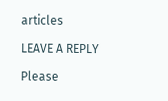articles

LEAVE A REPLY

Please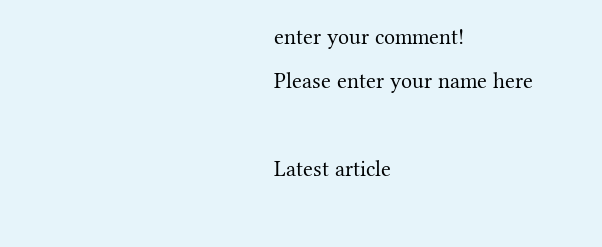enter your comment!
Please enter your name here

Latest article